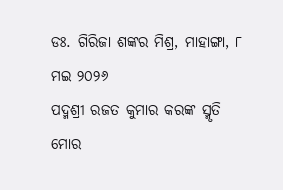ଡଃ. ଗିରିଜା ଶଙ୍କର ମିଶ୍ର, ମାହାଙ୍ଗା, ୮ ମଇ ୨୦୨୬
ପଦ୍ମଶ୍ରୀ ରଜତ କୁମାର କରଙ୍କ ସ୍ମୃତି ମୋର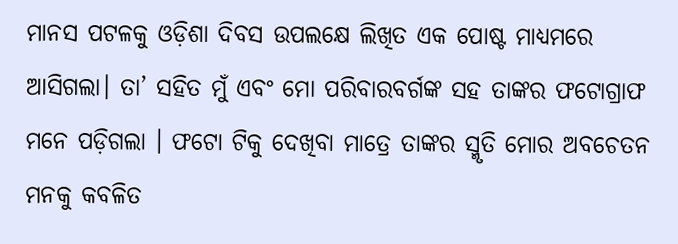ମାନସ ପଟଳକୁ ଓଡ଼ିଶା ଦିବସ ଉପଲକ୍ଷେ ଲିଖିତ ଏକ ପୋଷ୍ଟ ମାଧ୍ୟମରେ ଆସିଗଲା। ତା’ ସହିତ ମୁଁ ଏବଂ ମୋ ପରିବାରବର୍ଗଙ୍କ ସହ ତାଙ୍କର ଫଟୋଗ୍ରାଫ ମନେ ପଡ଼ିଗଲା । ଫଟୋ ଟିକୁ ଦେଖିବା ମାତ୍ରେ ତାଙ୍କର ସ୍ମୃତି ମୋର ଅବଚେତନ ମନକୁ କବଳିତ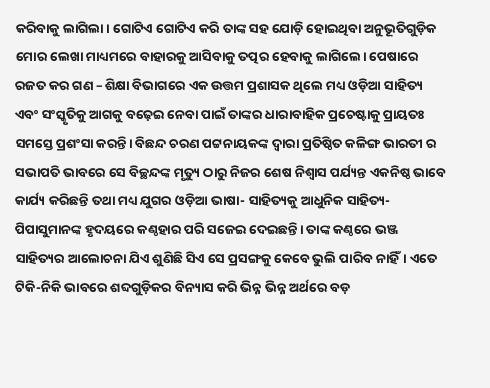କରିବାକୁ ଲାଗିଲା। ଗୋଟିଏ ଗୋଟିଏ କରି ତାଙ୍କ ସହ ଯୋଡ଼ି ହୋଇଥିବା ଅନୁଭୂତିଗୁଡ଼ିକ ମୋର ଲେଖା ମାଧ୍ୟମରେ ବାହାରକୁ ଆସିବାକୁ ତତ୍ପର ହେବାକୁ ଲାଗିଲେ। ପେଷାରେ ରଜତ କର ଗଣ – ଶିକ୍ଷା ବିଭାଗରେ ଏକ ଉତ୍ତମ ପ୍ରଶାସକ ଥିଲେ ମଧ୍ୟ ଓଡ଼ିଆ ସାହିତ୍ୟ ଏବଂ ସଂସ୍କୃତିକୁ ଆଗକୁ ବଢ଼େଇ ନେବା ପାଇଁ ତାଙ୍କର ଧାରାବାହିକ ପ୍ରଚେଷ୍ଟାକୁ ପ୍ରାୟତଃ ସମସ୍ତେ ପ୍ରଶଂସା କରନ୍ତି। ବିଛନ୍ଦ ଚରଣ ପଟ୍ଟନାୟକଙ୍କ ଦ୍ୱାରା ପ୍ରତିଷ୍ଠିତ କଳିଙ୍ଗ ଭାରତୀ ର ସଭାପତି ଭାବରେ ସେ ବିଚ୍ଛନ୍ଦଙ୍କ ମୃତ୍ୟୁ ଠାରୁ ନିଜର ଶେଷ ନିଶ୍ୱାସ ପର୍ଯ୍ୟନ୍ତ ଏକନିଷ୍ଠ ଭାବେ କାର୍ଯ୍ୟ କରିଛନ୍ତି ତଥା ମଧ୍ୟ ଯୁଗର ଓଡ଼ିଆ ଭାଷା- ସାହିତ୍ୟକୁ ଆଧୁନିକ ସାହିତ୍ୟ-ପିପାସୁମାନଙ୍କ ହୃଦୟରେ କଣ୍ଠହାର ପରି ସଜେଇ ଦେଇଛନ୍ତି। ତାଙ୍କ କଣ୍ଠରେ ଭଞ୍ଜ ସାହିତ୍ୟର ଆଲୋଚନା ଯିଏ ଶୁଣିଛି ସିଏ ସେ ପ୍ରସଙ୍ଗକୁ କେବେ ଭୁଲି ପାରିବ ନାହିଁ। ଏତେ ଟିକି-ନିକି ଭାବରେ ଶବ୍ଦଗୁଡ଼ିକର ବିନ୍ୟାସ କରି ଭିନ୍ନ ଭିନ୍ନ ଅର୍ଥରେ ବଡ଼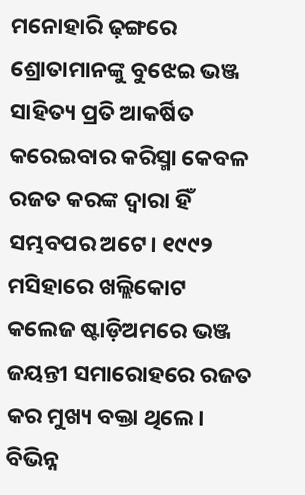ମନୋହାରି ଢ଼ଙ୍ଗରେ ଶ୍ରୋତାମାନଙ୍କୁ ବୁଝେଇ ଭଞ୍ଜ ସାହିତ୍ୟ ପ୍ରତି ଆକର୍ଷିତ କରେଇବାର କରିସ୍ମା କେବଳ ରଜତ କରଙ୍କ ଦ୍ୱାରା ହିଁ ସମ୍ଭବପର ଅଟେ। ୧୯୯୨ ମସିହାରେ ଖଲ୍ଲିକୋଟ କଲେଜ ଷ୍ଟାଡ଼ିଅମରେ ଭଞ୍ଜ ଜୟନ୍ତୀ ସମାରୋହରେ ରଜତ କର ମୁଖ୍ୟ ବକ୍ତା ଥିଲେ। ବିଭିନ୍ନ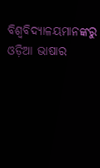ବିଶ୍ୱବିଦ୍ୟାଳୟମାନଙ୍କରୁ ଓଡ଼ିଆ ଭାଷାର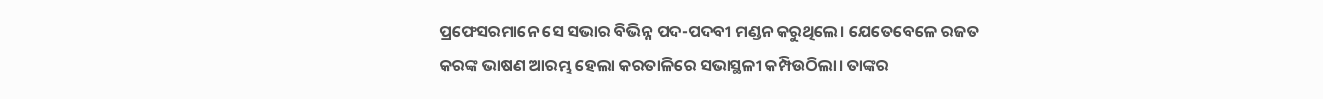ପ୍ରଫେସରମାନେ ସେ ସଭାର ବିଭିନ୍ନ ପଦ-ପଦବୀ ମଣ୍ଡନ କରୁଥିଲେ। ଯେତେବେଳେ ରଜତ କରଙ୍କ ଭାଷଣ ଆରମ୍ଭ ହେଲା କରତାଳିରେ ସଭାସ୍ଥଳୀ କମ୍ପିଉଠିଲା। ତାଙ୍କର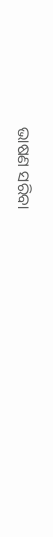ଭାଷଣ ସରିବା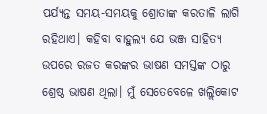ପର୍ଯ୍ୟନ୍ତ ସମୟ-ସମୟକୁ ଶ୍ରୋତାଙ୍କ କରତାଳି ଲାଗି ରହିଥାଏ। କହିବା ବାହୁଲ୍ୟ ଯେ ଭଞ୍ଜ ସାହିତ୍ୟ ଉପରେ ରଜତ କରଙ୍କର ଭାଷଣ ସମସ୍ତଙ୍କ ଠାରୁ ଶ୍ରେଷ୍ଠ ଭାଷଣ ଥିଲା। ମୁଁ ସେତେବେଳେ ଖଲ୍ଲିକୋଟ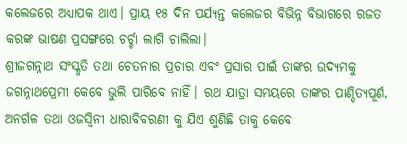କଲେଜରେ ଅଧ୍ୟାପକ ଥାଏ। ପ୍ରାୟ ୧୫ ଦିନ ପର୍ଯ୍ୟନ୍ତ କଲେଜର ବିଭିନ୍ନ ବିଭାଗରେ ରଜତ କରଙ୍କ ଭାଷଣ ପ୍ରସଙ୍ଗରେ ଚର୍ଚ୍ଚା ଲାଗି ଚାଲିଲା।
ଶ୍ରୀଜଗନ୍ନାଥ ସଂସ୍କୃତି ତଥା ଚେତନାର ପ୍ରଚାର ଏବଂ ପ୍ରସାର ପାଇଁ ତାଙ୍କର ଉଦ୍ୟମକୁ ଜଗନ୍ନାଥପ୍ରେମୀ କେବେ ଭୁଲି ପାରିବେ ନାହିଁ। ରଥ ଯାତ୍ରା ସମୟରେ ତାଙ୍କର ପାଣ୍ଡିତ୍ୟପୂର୍ଣ, ଅନର୍ଗଳ ତଥା ଓଜସ୍ୱିନୀ ଧାରାବିବରଣୀ କୁ ଯିଏ ଶୁଣିଛି ତାକୁ କେବେ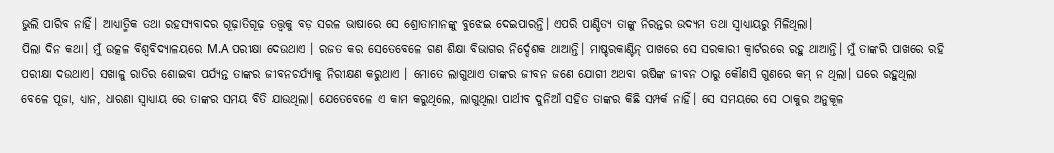ଭୁଲି ପାରିବ ନାହିଁ। ଆଧ୍ୟାତ୍ମିକ ତଥା ରହସ୍ୟବାଦର ଗୂଢ଼ାତିଗୂଢ଼ ତତ୍ତ୍ୱକୁ ବଡ଼ ସରଳ ଭାଷାରେ ସେ ଶ୍ରୋତାମାନଙ୍କୁ ବୁଝେଇ ଦେଇପାରନ୍ତି। ଏପରି ପାଣ୍ଡିତ୍ୟ ତାଙ୍କୁ ନିରନ୍ତର ଉଦ୍ୟମ ତଥା ସ୍ୱାଧ୍ୟାୟରୁ ମିଳିଥିଲା।
ପିଲା ଦିନ କଥା। ମୁଁ ଉତ୍କଳ ବିଶ୍ୱବିଦ୍ୟାଳୟରେ M.A ପରୀକ୍ଷା ଦେଉଥାଏ । ରଜତ କର ସେତେବେଳେ ଗଣ ଶିକ୍ଷା ବିଭାଗର ନିର୍ଦ୍ଦେଶକ ଥାଆନ୍ତି। ମାଷ୍ଚରକାଣ୍ଟିନ୍ ପାଖରେ ସେ ସରକାରୀ କ୍ୱାର୍ଟରରେ ରହୁ ଥାଆନ୍ତି। ମୁଁ ତାଙ୍କରି ପାଖରେ ରହି ପରୀକ୍ଷା ଦଉଥାଏ। ସଖାଳୁ ରାତିର ଶୋଇବା ପର୍ଯ୍ୟନ୍ତ ତାଙ୍କର ଜୀବନଚର୍ଯ୍ୟାକୁ ନିରୀକ୍ଷଣ କରୁଥାଏ । ମୋତେ ଲାଗୁଥାଏ ତାଙ୍କର ଜୀବନ ଜଣେ ଯୋଗୀ ଅଥବା ଋଷିଙ୍କ ଜୀବନ ଠାରୁ କୌଣସି ଗୁଣରେ କମ୍ ନ ଥିଲା। ଘରେ ରହୁଥିଲା ବେଳେ ପୂଜା, ଧ୍ୟାନ, ଧାରଣା ସ୍ୱାଧ୍ୟାୟ ରେ ତାଙ୍କର ସମୟ ବିତି ଯାଉଥିଲା। ଯେତେବେଳେ ଏ କାମ କରୁଥିଲେ, ଲାଗୁଥିଲା ପାର୍ଥୀବ ଦୁନିଆଁ ସହିତ ତାଙ୍କର କିଛି ସମ୍ପର୍କ ନାହିଁ। ସେ ସମୟରେ ସେ ଠାକୁର ଅନୁକୂଳ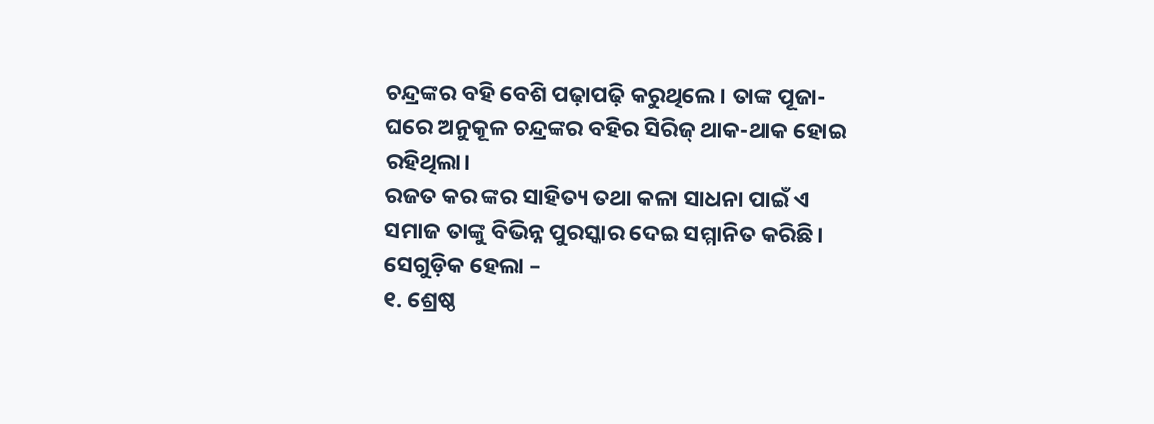ଚନ୍ଦ୍ରଙ୍କର ବହି ବେଶି ପଢ଼ାପଢ଼ି କରୁଥିଲେ। ତାଙ୍କ ପୂଜା-ଘରେ ଅନୁକୂଳ ଚନ୍ଦ୍ରଙ୍କର ବହିର ସିରିଜ୍ ଥାକ-ଥାକ ହୋଇ ରହିଥିଲା।
ରଜତ କର ଙ୍କର ସାହିତ୍ୟ ତଥା କଳା ସାଧନା ପାଇଁ ଏ ସମାଜ ତାଙ୍କୁ ବିଭିନ୍ନ ପୁରସ୍କାର ଦେଇ ସମ୍ମାନିତ କରିଛି। ସେଗୁଡ଼ିକ ହେଲା –
୧. ଶ୍ରେଷ୍ଠ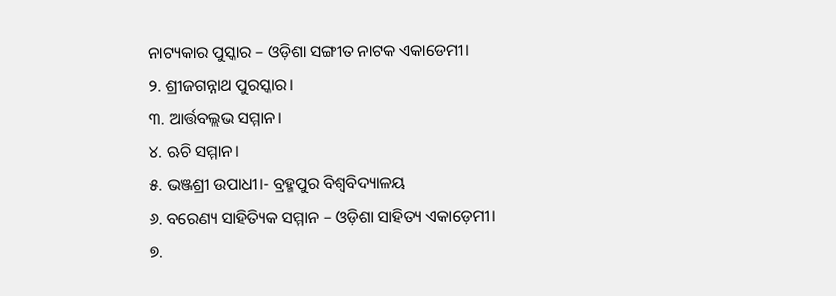ନାଟ୍ୟକାର ପୁସ୍କାର – ଓଡ଼ିଶା ସଙ୍ଗୀତ ନାଟକ ଏକାଡେମୀ।
୨. ଶ୍ରୀଜଗନ୍ନାଥ ପୁରସ୍କାର।
୩. ଆର୍ତ୍ତବଲ୍ଲଭ ସମ୍ମାନ।
୪. ଋଚି ସମ୍ମାନ।
୫. ଭଞ୍ଜଶ୍ରୀ ଉପାଧୀ।- ବ୍ରହ୍ମପୁର ବିଶ୍ୱବିଦ୍ୟାଳୟ
୬. ବରେଣ୍ୟ ସାହିତ୍ୟିକ ସମ୍ମାନ – ଓଡ଼ିଶା ସାହିତ୍ୟ ଏକାଡ଼େମୀ।
୭.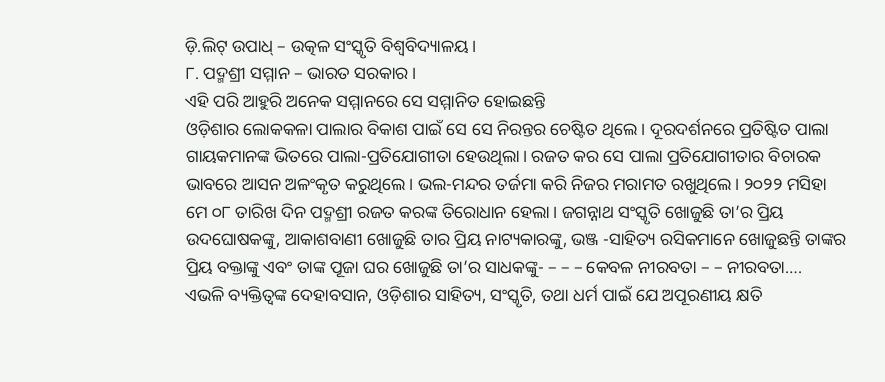ଡ଼ି.ଲିଟ୍ ଉପାଧ୍ – ଉତ୍କଳ ସଂସ୍କୃତି ବିଶ୍ୱବିଦ୍ୟାଳୟ।
୮. ପଦ୍ମଶ୍ରୀ ସମ୍ମାନ – ଭାରତ ସରକାର।
ଏହି ପରି ଆହୁରି ଅନେକ ସମ୍ମାନରେ ସେ ସମ୍ମାନିତ ହୋଇଛନ୍ତି
ଓଡ଼ିଶାର ଲୋକକଳା ପାଲାର ବିକାଶ ପାଇଁ ସେ ସେ ନିରନ୍ତର ଚେଷ୍ଟିତ ଥିଲେ। ଦୂରଦର୍ଶନରେ ପ୍ରତିଷ୍ଟିତ ପାଲା ଗାୟକମାନଙ୍କ ଭିତରେ ପାଲା-ପ୍ରତିଯୋଗୀତା ହେଉଥିଲା। ରଜତ କର ସେ ପାଲା ପ୍ରତିଯୋଗୀତାର ବିଚାରକ ଭାବରେ ଆସନ ଅଳଂକୃତ କରୁଥିଲେ। ଭଲ-ମନ୍ଦର ତର୍ଜମା କରି ନିଜର ମରାମତ ରଖୁଥିଲେ। ୨୦୨୨ ମସିହା ମେ ୦୮ ତାରିଖ ଦିନ ପଦ୍ମଶ୍ରୀ ରଜତ କରଙ୍କ ତିରୋଧାନ ହେଲା। ଜଗନ୍ନାଥ ସଂସ୍କୃତି ଖୋଜୁଛି ତା’ର ପ୍ରିୟ ଉଦଘୋଷକଙ୍କୁ, ଆକାଶବାଣୀ ଖୋଜୁଛି ତାର ପ୍ରିୟ ନାଟ୍ୟକାରଙ୍କୁ, ଭଞ୍ଜ -ସାହିତ୍ୟ ରସିକମାନେ ଖୋଜୁଛନ୍ତି ତାଙ୍କର ପ୍ରିୟ ବକ୍ତାଙ୍କୁ ଏବଂ ତାଙ୍କ ପୂଜା ଘର ଖୋଜୁଛି ତା’ର ସାଧକଙ୍କୁ- – – – କେବଳ ନୀରବତା – – ନୀରବତା….
ଏଭଳି ବ୍ୟକ୍ତିତ୍ୱଙ୍କ ଦେହାବସାନ, ଓଡ଼ିଶାର ସାହିତ୍ୟ, ସଂସ୍କୃତି, ତଥା ଧର୍ମ ପାଇଁ ଯେ ଅପୂରଣୀୟ କ୍ଷତି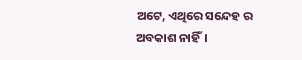ଅଟେ, ଏଥିରେ ସନ୍ଦେହ ର ଅବକାଶ ନାହିଁ।